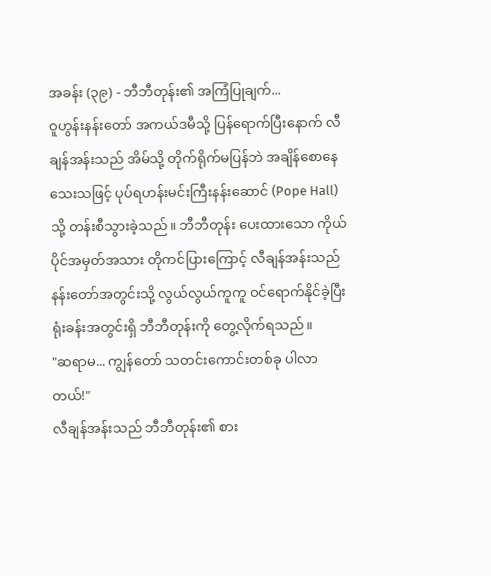အခန်း (၃၉) - ဘီဘီတုန်း၏ အကြံပြုချက်...
ဝူဟွန်းနန်းတော် အကယ်ဒမီသို့ ပြန်ရောက်ပြီးနောက် လီချန်အန်းသည် အိမ်သို့ တိုက်ရိုက်မပြန်ဘဲ အချိန်စောနေသေးသဖြင့် ပုပ်ရဟန်းမင်းကြီးနန်းဆောင် (Pope Hall) သို့ တန်းစီသွားခဲ့သည်။ ဘီဘီတုန်း ပေးထားသော ကိုယ်ပိုင်အမှတ်အသား တိုကင်ပြားကြောင့် လီချန်အန်းသည် နန်းတော်အတွင်းသို့ လွယ်လွယ်ကူကူ ဝင်ရောက်နိုင်ခဲ့ပြီး ရုံးခန်းအတွင်းရှိ ဘီဘီတုန်းကို တွေ့လိုက်ရသည်။
"ဆရာမ... ကျွန်တော် သတင်းကောင်းတစ်ခု ပါလာတယ်!"
လီချန်အန်းသည် ဘီဘီတုန်း၏ စား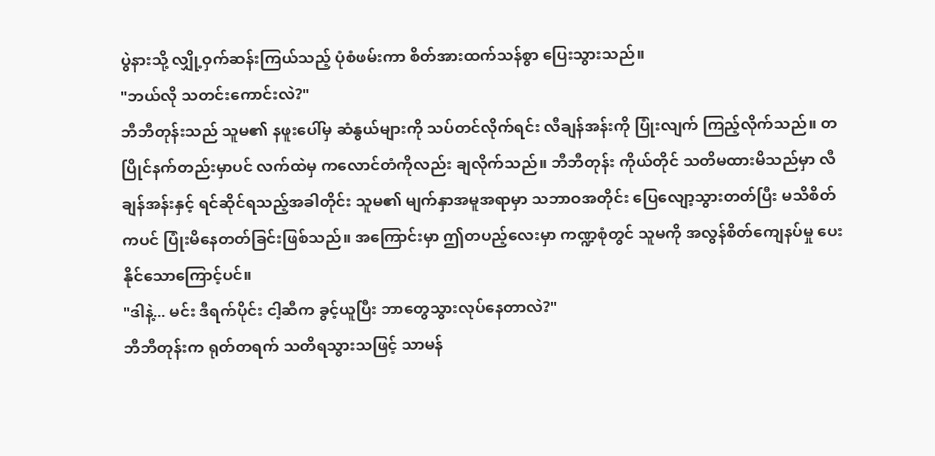ပွဲနားသို့ လျှို့ဝှက်ဆန်းကြယ်သည့် ပုံစံဖမ်းကာ စိတ်အားထက်သန်စွာ ပြေးသွားသည်။
"ဘယ်လို သတင်းကောင်းလဲ?"
ဘီဘီတုန်းသည် သူမ၏ နဖူးပေါ်မှ ဆံနွယ်များကို သပ်တင်လိုက်ရင်း လီချန်အန်းကို ပြုံးလျက် ကြည့်လိုက်သည်။ တပြိုင်နက်တည်းမှာပင် လက်ထဲမှ ကလောင်တံကိုလည်း ချလိုက်သည်။ ဘီဘီတုန်း ကိုယ်တိုင် သတိမထားမိသည်မှာ လီချန်အန်းနှင့် ရင်ဆိုင်ရသည့်အခါတိုင်း သူမ၏ မျက်နှာအမူအရာမှာ သဘာဝအတိုင်း ပြေလျော့သွားတတ်ပြီး မသိစိတ်ကပင် ပြုံးမိနေတတ်ခြင်းဖြစ်သည်။ အကြောင်းမှာ ဤတပည့်လေးမှာ ကဏ္ဍစုံတွင် သူမကို အလွန်စိတ်ကျေနပ်မှု ပေးနိုင်သောကြောင့်ပင်။
"ဒါနဲ့... မင်း ဒီရက်ပိုင်း ငါ့ဆီက ခွင့်ယူပြီး ဘာတွေသွားလုပ်နေတာလဲ?"
ဘီဘီတုန်းက ရုတ်တရက် သတိရသွားသဖြင့် သာမန်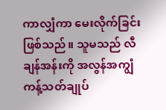ကာလျှံကာ မေးလိုက်ခြင်းဖြစ်သည်။ သူမသည် လီချန်အန်းကို အလွန်အကျွံ ကန့်သတ်ချုပ်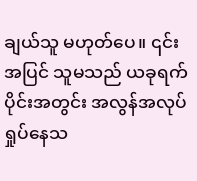ချယ်သူ မဟုတ်ပေ။ ၎င်းအပြင် သူမသည် ယခုရက်ပိုင်းအတွင်း အလွန်အလုပ်ရှုပ်နေသ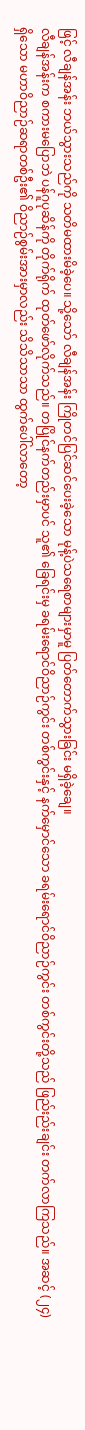ဖြင့် လီချန်အန်း ဘယ်သွားသည်ကို သတိမထားမိခဲ့ပေ။ သို့သော် လီချန်အန်း ကြိုတင်ပြင်ဆင်ပေးခဲ့သော မုန့်ပဲသရေစာများမှာမူ ပြတ်တောက်သွားခြင်း မရှိခဲ့ချေ။
လီချန်အန်းက စကားမပြောဘဲ ပန်ဂူပုဆိန်ကို တိုက်ရိုက် ထုတ်ဖော်လိုက်သည်။ တပြိုင်နက်တည်းမှာပင် သူ၏ ခြေရင်းမှ ခရမ်းရောင်ဝိညာဉ်ကွင်း တစ်ကွင်းနှင့် နက်မှောင်သော ခရမ်းရောင်ဝိညာဉ်ကွင်း တစ်ကွင်းတို့သည် ဖြည်းည်းချင်း တက်လာကြသည်။ အဆင့် (၂၄) ရှိသော မဟာဝိညာဉ်ဆရာတစ်ဦး၏ ဝိညာဉ်စွမ်းအားမှာလည်း သိသိသာသာ ထွက်ပေါ်လာတော့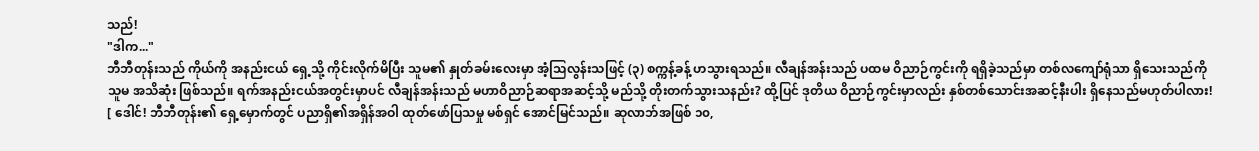သည်!
"ဒါက..."
ဘီဘီတုန်းသည် ကိုယ်ကို အနည်းငယ် ရှေ့သို့ ကိုင်းလိုက်မိပြီး သူမ၏ နှုတ်ခမ်းလေးမှာ အံ့သြလွန်းသဖြင့် (၃) စက္ကန့်ခန့် ဟသွားရသည်။ လီချန်အန်းသည် ပထမ ဝိညာဉ်ကွင်းကို ရရှိခဲ့သည်မှာ တစ်လကျော်ရုံသာ ရှိသေးသည်ကို သူမ အသိဆုံး ဖြစ်သည်။ ရက်အနည်းငယ်အတွင်းမှာပင် လီချန်အန်းသည် မဟာဝိညာဉ်ဆရာအဆင့်သို့ မည်သို့ တိုးတက်သွားသနည်း? ထို့ပြင် ဒုတိယ ဝိညာဉ်ကွင်းမှာလည်း နှစ်တစ်သောင်းအဆင့်နီးပါး ရှိနေသည်မဟုတ်ပါလား!
[ ဒေါင်! ဘီဘီတုန်း၏ ရှေ့မှောက်တွင် ပညာရှိ၏အရှိန်အဝါ ထုတ်ဖော်ပြသမှု မစ်ရှင် အောင်မြင်သည်။ ဆုလာဘ်အဖြစ် ၁၀,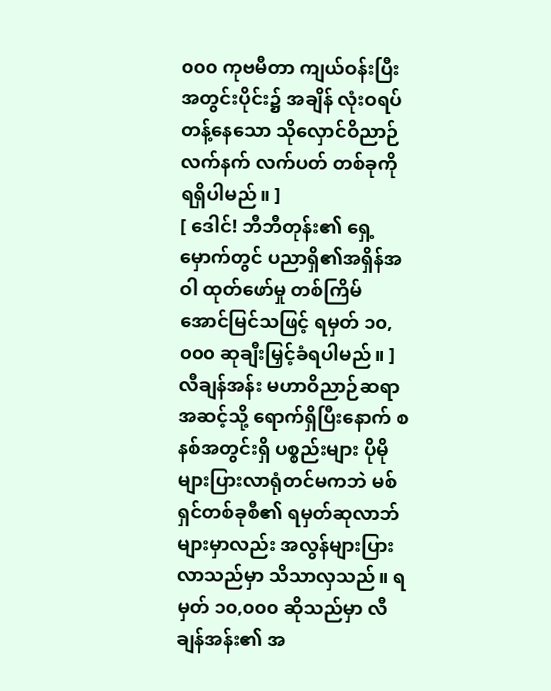၀၀၀ ကုဗမီတာ ကျယ်ဝန်းပြီး အတွင်းပိုင်း၌ အချိန် လုံးဝရပ်တန့်နေသော သိုလှောင်ဝိညာဉ်လက်နက် လက်ပတ် တစ်ခုကို ရရှိပါမည်။ ]
[ ဒေါင်! ဘီဘီတုန်း၏ ရှေ့မှောက်တွင် ပညာရှိ၏အရှိန်အဝါ ထုတ်ဖော်မှု တစ်ကြိမ် အောင်မြင်သဖြင့် ရမှတ် ၁၀,၀၀၀ ဆုချီးမြှင့်ခံရပါမည်။ ]
လီချန်အန်း မဟာဝိညာဉ်ဆရာအဆင့်သို့ ရောက်ရှိပြီးနောက် စနစ်အတွင်းရှိ ပစ္စည်းများ ပိုမိုများပြားလာရုံတင်မကဘဲ မစ်ရှင်တစ်ခုစီ၏ ရမှတ်ဆုလာဘ်များမှာလည်း အလွန်များပြားလာသည်မှာ သိသာလှသည်။ ရမှတ် ၁၀,၀၀၀ ဆိုသည်မှာ လီချန်အန်း၏ အ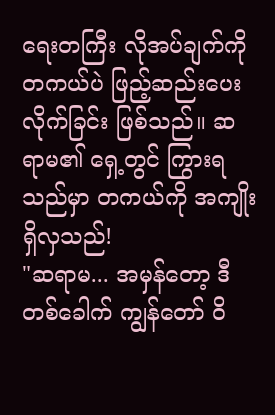ရေးတကြီး လိုအပ်ချက်ကို တကယ်ပဲ ဖြည့်ဆည်းပေးလိုက်ခြင်း ဖြစ်သည်။ ဆရာမ၏ ရှေ့တွင် ကြွားရသည်မှာ တကယ်ကို အကျိုးရှိလှသည်!
"ဆရာမ... အမှန်တော့ ဒီတစ်ခေါက် ကျွန်တော် ဝိ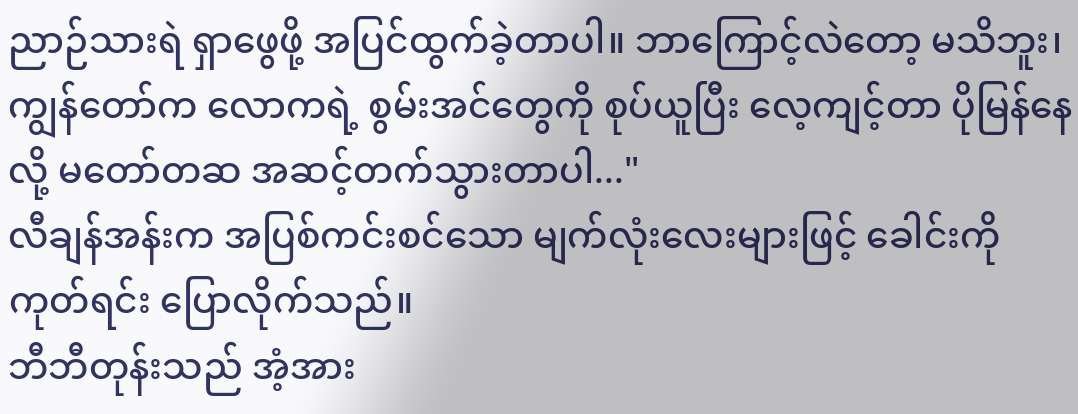ညာဉ်သားရဲ ရှာဖွေဖို့ အပြင်ထွက်ခဲ့တာပါ။ ဘာကြောင့်လဲတော့ မသိဘူး၊ ကျွန်တော်က လောကရဲ့ စွမ်းအင်တွေကို စုပ်ယူပြီး လေ့ကျင့်တာ ပိုမြန်နေလို့ မတော်တဆ အဆင့်တက်သွားတာပါ..."
လီချန်အန်းက အပြစ်ကင်းစင်သော မျက်လုံးလေးများဖြင့် ခေါင်းကို ကုတ်ရင်း ပြောလိုက်သည်။
ဘီဘီတုန်းသည် အံ့အား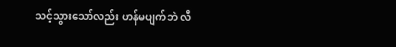သင့်သွားသော်လည်း ဟန်မပျက်ဘဲ လီ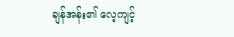ချန်အန်း၏ လေ့ကျင့်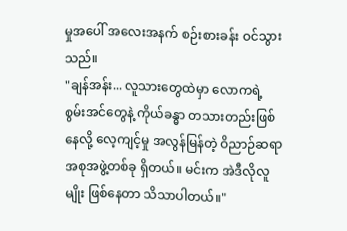မှုအပေါ် အလေးအနက် စဉ်းစားခန်း ဝင်သွားသည်။
"ချန်အန်း... လူသားတွေထဲမှာ လောကရဲ့ စွမ်းအင်တွေနဲ့ ကိုယ်ခန္ဓာ တသားတည်းဖြစ်နေလို့ လေ့ကျင့်မှု အလွန်မြန်တဲ့ ဝိညာဉ်ဆရာ အစုအဖွဲ့တစ်ခု ရှိတယ်။ မင်းက အဲဒီလိုလူမျိုး ဖြစ်နေတာ သိသာပါတယ်။"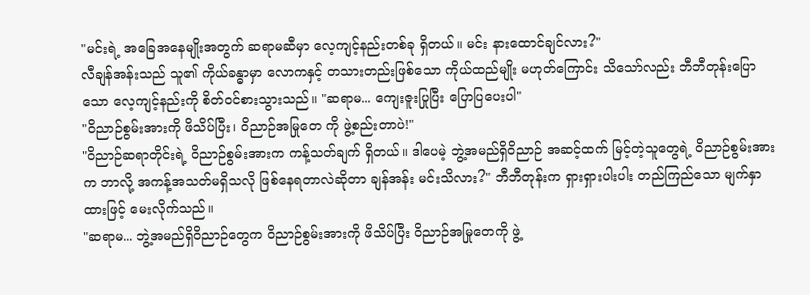"မင်းရဲ့ အခြေအနေမျိုးအတွက် ဆရာမဆီမှာ လေ့ကျင့်နည်းတစ်ခု ရှိတယ်။ မင်း နားထောင်ချင်လား?"
လီချန်အန်းသည် သူ၏ ကိုယ်ခန္ဓာမှာ လောကနှင့် တသားတည်းဖြစ်သော ကိုယ်ထည်မျိုး မဟုတ်ကြောင်း သိသော်လည်း ဘီဘီတုန်းပြောသော လေ့ကျင့်နည်းကို စိတ်ဝင်စားသွားသည်။ "ဆရာမ... ကျေးဇူးပြုပြီး ပြောပြပေးပါ"
"ဝိညာဉ်စွမ်းအားကို ဖိသိပ်ပြီး၊ ဝိညာဉ်အမြုတေ ကို ဖွဲ့စည်းတာပဲ!"
"ဝိညာဉ်ဆရာတိုင်းရဲ့ ဝိညာဉ်စွမ်းအားက ကန့်သတ်ချက် ရှိတယ်။ ဒါပေမဲ့ ဘွဲ့အမည်ရှိဝိညာဉ် အဆင့်ထက် မြင့်တဲ့သူတွေရဲ့ ဝိညာဉ်စွမ်းအားက ဘာလို့ အကန့်အသတ်မရှိသလို ဖြစ်နေရတာလဲဆိုတာ ချန်အန်း မင်းသိလား?" ဘီဘီတုန်းက ရှားရှားပါးပါး တည်ကြည်သော မျက်နှာထားဖြင့် မေးလိုက်သည်။
"ဆရာမ... ဘွဲ့အမည်ရှိဝိညာဉ်တွေက ဝိညာဉ်စွမ်းအားကို ဖိသိပ်ပြီး ဝိညာဉ်အမြုတေကို ဖွဲ့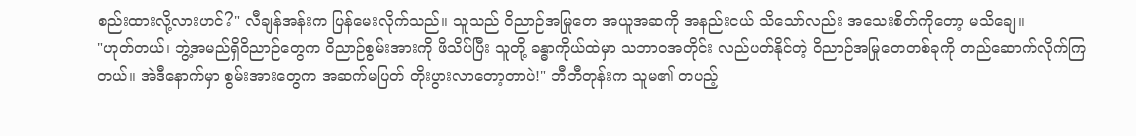စည်းထားလို့လားဟင်?" လီချန်အန်းက ပြန်မေးလိုက်သည်။ သူသည် ဝိညာဉ်အမြုတေ အယူအဆကို အနည်းငယ် သိသော်လည်း အသေးစိတ်ကိုတော့ မသိချေ။
"ဟုတ်တယ်၊ ဘွဲ့အမည်ရှိဝိညာဉ်တွေက ဝိညာဉ်စွမ်းအားကို ဖိသိပ်ပြီး သူတို့ ခန္ဓာကိုယ်ထဲမှာ သဘာဝအတိုင်း လည်ပတ်နိုင်တဲ့ ဝိညာဉ်အမြုတေတစ်ခုကို တည်ဆောက်လိုက်ကြတယ်။ အဲဒီနောက်မှာ စွမ်းအားတွေက အဆက်မပြတ် တိုးပွားလာတော့တာပဲ!" ဘီဘီတုန်းက သူမ၏ တပည့်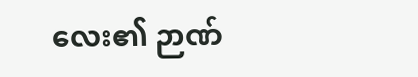လေး၏ ဉာဏ်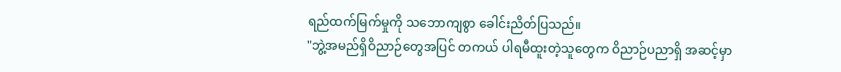ရည်ထက်မြက်မှုကို သဘောကျစွာ ခေါင်းညိတ်ပြသည်။
"ဘွဲ့အမည်ရှိဝိညာဉ်တွေအပြင် တကယ် ပါရမီထူးတဲ့သူတွေက ဝိညာဉ်ပညာရှိ အဆင့်မှာ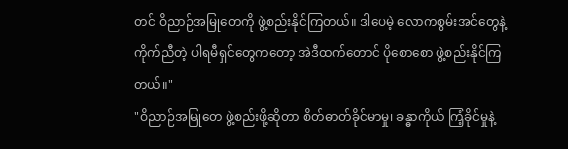တင် ဝိညာဉ်အမြုတေကို ဖွဲ့စည်းနိုင်ကြတယ်။ ဒါပေမဲ့ လောကစွမ်းအင်တွေနဲ့ ကိုက်ညီတဲ့ ပါရမီရှင်တွေကတော့ အဲဒီထက်တောင် ပိုစောစော ဖွဲ့စည်းနိုင်ကြတယ်။"
"ဝိညာဉ်အမြုတေ ဖွဲ့စည်းဖို့ဆိုတာ စိတ်ဓာတ်ခိုင်မာမှု၊ ခန္ဓာကိုယ် ကြံ့ခိုင်မှုနဲ့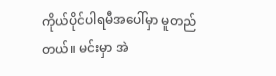ကိုယ်ပိုင်ပါရမီအပေါ်မှာ မူတည်တယ်။ မင်းမှာ အဲ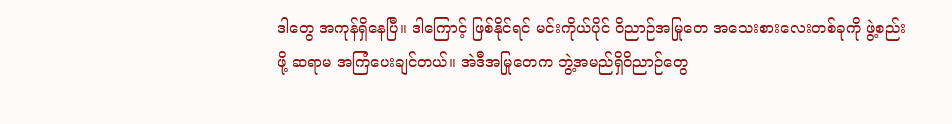ဒါတွေ အကုန်ရှိနေပြီ။ ဒါကြောင့် ဖြစ်နိုင်ရင် မင်းကိုယ်ပိုင် ဝိညာဉ်အမြုတေ အသေးစားလေးတစ်ခုကို ဖွဲ့စည်းဖို့ ဆရာမ အကြံပေးချင်တယ်။ အဲဒီအမြုတေက ဘွဲ့အမည်ရှိဝိညာဉ်တွေ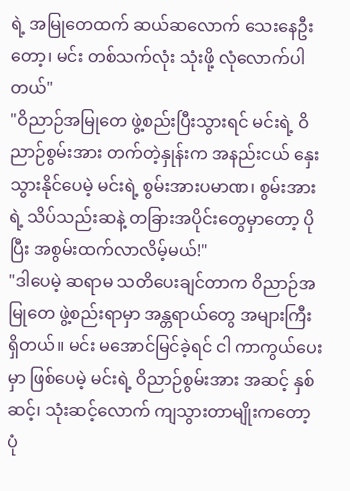ရဲ့ အမြုတေထက် ဆယ်ဆလောက် သေးနေဦးတော့၊ မင်း တစ်သက်လုံး သုံးဖို့ လုံလောက်ပါတယ်"
"ဝိညာဉ်အမြုတေ ဖွဲ့စည်းပြီးသွားရင် မင်းရဲ့ ဝိညာဉ်စွမ်းအား တက်တဲ့နှုန်းက အနည်းငယ် နှေးသွားနိုင်ပေမဲ့ မင်းရဲ့ စွမ်းအားပမာဏ၊ စွမ်းအားရဲ့ သိပ်သည်းဆနဲ့ တခြားအပိုင်းတွေမှာတော့ ပိုပြီး အစွမ်းထက်လာလိမ့်မယ်!"
"ဒါပေမဲ့ ဆရာမ သတိပေးချင်တာက ဝိညာဉ်အမြုတေ ဖွဲ့စည်းရာမှာ အန္တရာယ်တွေ အများကြီး ရှိတယ်။ မင်း မအောင်မြင်ခဲ့ရင် ငါ ကာကွယ်ပေးမှာ ဖြစ်ပေမဲ့ မင်းရဲ့ ဝိညာဉ်စွမ်းအား အဆင့် နှစ်ဆင့်၊ သုံးဆင့်လောက် ကျသွားတာမျိုးကတော့ ပုံ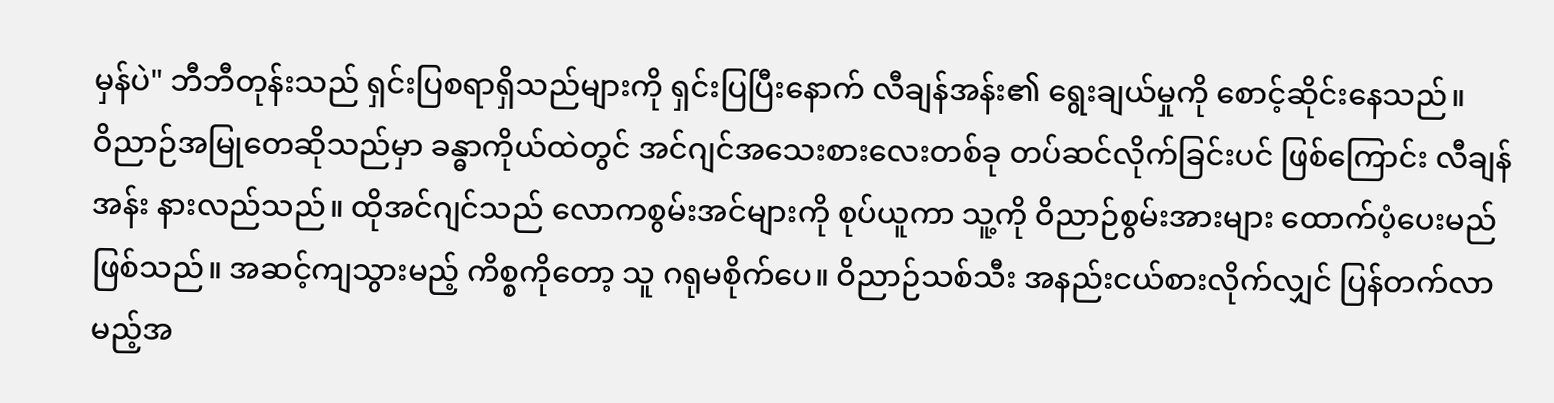မှန်ပဲ" ဘီဘီတုန်းသည် ရှင်းပြစရာရှိသည်များကို ရှင်းပြပြီးနောက် လီချန်အန်း၏ ရွေးချယ်မှုကို စောင့်ဆိုင်းနေသည်။
ဝိညာဉ်အမြုတေဆိုသည်မှာ ခန္ဓာကိုယ်ထဲတွင် အင်ဂျင်အသေးစားလေးတစ်ခု တပ်ဆင်လိုက်ခြင်းပင် ဖြစ်ကြောင်း လီချန်အန်း နားလည်သည်။ ထိုအင်ဂျင်သည် လောကစွမ်းအင်များကို စုပ်ယူကာ သူ့ကို ဝိညာဉ်စွမ်းအားများ ထောက်ပံ့ပေးမည် ဖြစ်သည်။ အဆင့်ကျသွားမည့် ကိစ္စကိုတော့ သူ ဂရုမစိုက်ပေ။ ဝိညာဉ်သစ်သီး အနည်းငယ်စားလိုက်လျှင် ပြန်တက်လာမည့်အ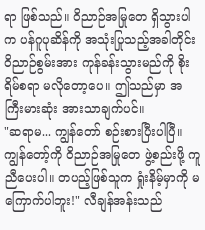ရာ ဖြစ်သည်။ ဝိညာဉ်အမြုတေ ရှိသွားပါက ပန်ဂူပုဆိန်ကို အသုံးပြုသည့်အခါတိုင်း ဝိညာဉ်စွမ်းအား ကုန်ခန်းသွားမည်ကို စိုးရိမ်စရာ မလိုတော့ပေ။ ဤသည်မှာ အကြီးမားဆုံး အားသာချက်ပင်။
"ဆရာမ... ကျွန်တော် စဉ်းစားပြီးပါပြီ။ ကျွန်တော့်ကို ဝိညာဉ်အမြုတေ ဖွဲ့စည်းဖို့ ကူညီပေးပါ။ တပည့်ဖြစ်သူက ရှုံးနိမ့်မှာကို မကြောက်ပါဘူး!" လီချန်အန်းသည်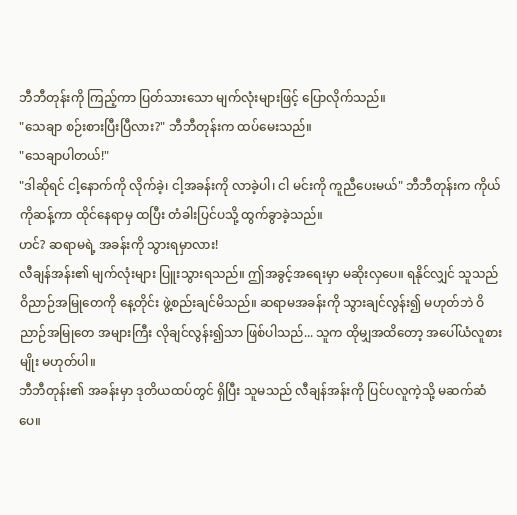ဘီဘီတုန်းကို ကြည့်ကာ ပြတ်သားသော မျက်လုံးများဖြင့် ပြောလိုက်သည်။
"သေချာ စဉ်းစားပြီးပြီလား?" ဘီဘီတုန်းက ထပ်မေးသည်။
"သေချာပါတယ်!"
"ဒါဆိုရင် ငါ့နောက်ကို လိုက်ခဲ့၊ ငါ့အခန်းကို လာခဲ့ပါ၊ ငါ မင်းကို ကူညီပေးမယ်" ဘီဘီတုန်းက ကိုယ်ကိုဆန့်ကာ ထိုင်နေရာမှ ထပြီး တံခါးပြင်ပသို့ ထွက်ခွာခဲ့သည်။
ဟင်? ဆရာမရဲ့ အခန်းကို သွားရမှာလား!
လီချန်အန်း၏ မျက်လုံးများ ပြူးသွားရသည်။ ဤအခွင့်အရေးမှာ မဆိုးလှပေ။ ရနိုင်လျှင် သူသည် ဝိညာဉ်အမြုတေကို နေ့တိုင်း ဖွဲ့စည်းချင်မိသည်။ ဆရာမအခန်းကို သွားချင်လွန်း၍ မဟုတ်ဘဲ ဝိညာဉ်အမြုတေ အများကြီး လိုချင်လွန်း၍သာ ဖြစ်ပါသည်... သူက ထိုမျှအထိတော့ အပေါ်ယံလူစားမျိုး မဟုတ်ပါ။
ဘီဘီတုန်း၏ အခန်းမှာ ဒုတိယထပ်တွင် ရှိပြီး သူမသည် လီချန်အန်းကို ပြင်ပလူကဲ့သို့ မဆက်ဆံပေ။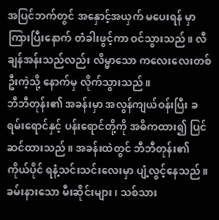အပြင်ဘက်တွင် အနှောင့်အယှက် မပေးရန် မှာကြားပြီးနောက် တံခါးဖွင့်ကာ ဝင်သွားသည်။ လီချန်အန်းသည်လည်း လိမ္မာသော ကလေးလေးတစ်ဦးကဲ့သို့ နောက်မှ လိုက်သွားသည်။
ဘီဘီတုန်း၏ အခန်းမှာ အလွန်ကျယ်ဝန်းပြီး ခရမ်းရောင်နှင့် ပန်းရောင်တို့ကို အဓိကထား၍ ပြင်ဆင်ထားသည်။ အခန်းထဲတွင် ဘီဘီတုန်း၏ ကိုယ်ပိုင် ရနံ့သင်းသင်းလေးမှာ ပျံ့လွင့်နေသည်။ ခမ်းနားသော မီးဆိုင်းများ၊ သစ်သား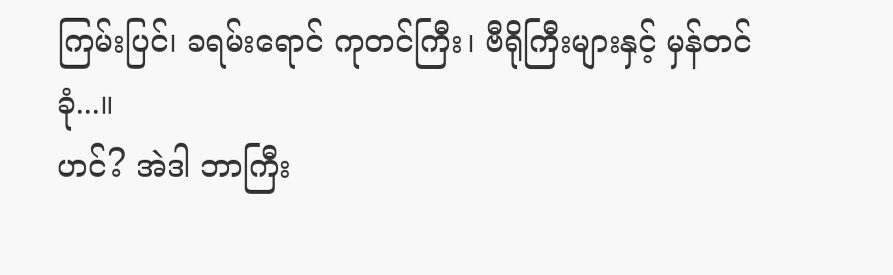ကြမ်းပြင်၊ ခရမ်းရောင် ကုတင်ကြီး၊ ဗီရိုကြီးများနှင့် မှန်တင်ခုံ...။
ဟင်? အဲဒါ ဘာကြီး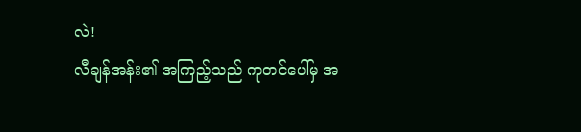လဲ!
လီချန်အန်း၏ အကြည့်သည် ကုတင်ပေါ်မှ အ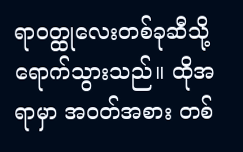ရာဝတ္ထုလေးတစ်ခုဆီသို့ ရောက်သွားသည်။ ထိုအရာမှာ အဝတ်အစား တစ်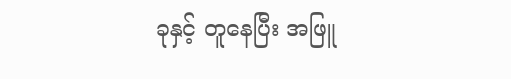ခုနှင့် တူနေပြီး အဖြူ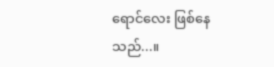ရောင်လေး ဖြစ်နေသည်...။